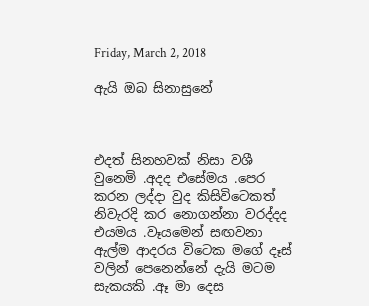Friday, March 2, 2018

ඇයි ඔබ සිනාසුනේ



එදත් සිනහවක් නිසා වශී වුනෙමි .අදද එසේමය .පෙර කරන ලද්දා වුද කිසිවිටෙකත් නිවැරදි කර නොගන්නා වරද්දද එයමය .වෑයමෙන් සඟවනා ඇල්ම ආදරය විටෙක මගේ දෑස් වලින් පෙනෙන්නේ දැයි මටම සැකයකි .ඈ මා දෙස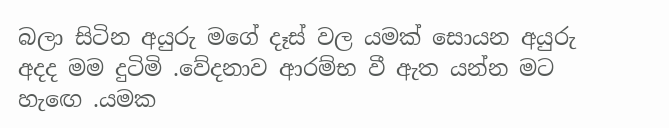බලා සිටින අයුරු මගේ දෑස් වල යමක් සොයන අයුරු අදද මම දුටිමි .වේදනාව ආරම්භ වී ඇත යන්න මට හැඟෙ .යමක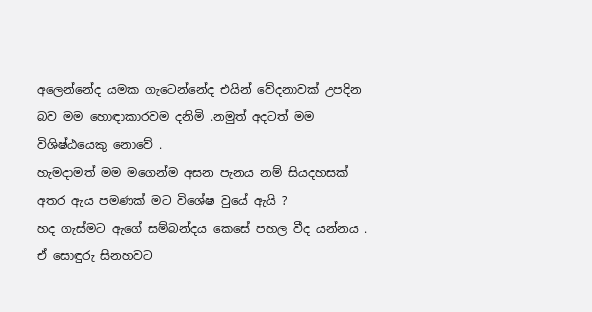අලෙන්නේද යමක ගැටෙන්නේද එයින් වේදනාවක් උපදින බව මම හොඳාකාරවම දනිමි .නමුත් අදටත් මම විශිෂ්ඨයෙකු නොවේ .
හැමදාමත් මම මගෙන්ම අසන පැනය නම් සියදහසක් අතර ඇය පමණක් මට විශේෂ වුයේ ඇයි ?
හද ගැස්මට ඇගේ සම්බන්දය කෙසේ පහල වීද යන්නය .
ඒ සොඳුරු සිනහවට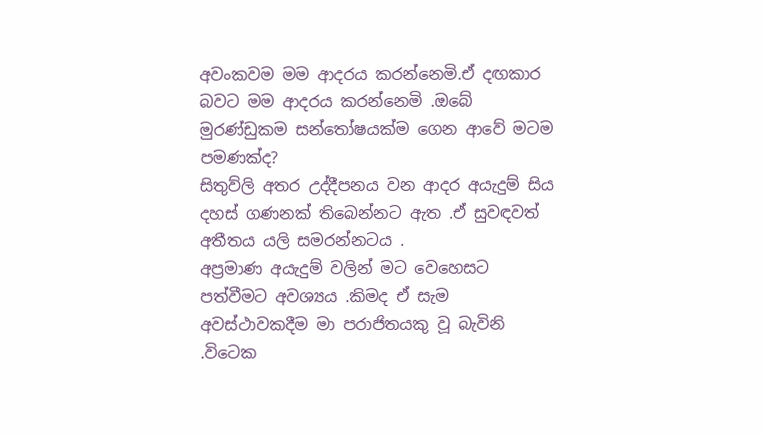අවංකවම මම ආදරය කරන්නෙමි.ඒ දඟකාර බවට මම ආදරය කරන්නෙමි .ඔබේ මුරණ්ඩුකම සන්තෝෂයක්ම ගෙන ආවේ මටම පමණක්ද?
සිතුව්ලි අතර උද්දීපනය වන ආදර අයැදුම් සිය දහස් ගණනක් තිබෙන්නට ඇත .ඒ සුවඳවත් අතීතය යලි සමරන්නටය .
අප්‍රමාණ අයැදුම් වලින් මට වෙහෙසට පත්වීමට අවශ්‍යය .කිමද ඒ සැම අවස්ථාවකදීම මා පරාජිතයකු වූ බැවිනි .විටෙක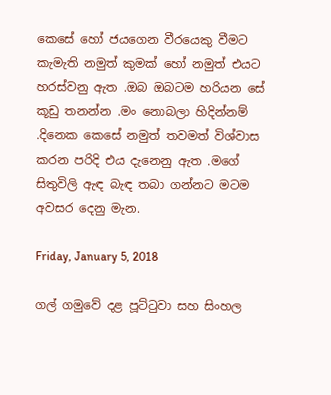කෙසේ හෝ ජයගෙන වීරයෙකු වීමට කැමැති නමුත් කුමක් හෝ නමුත් එයට හරස්වනු ඇත .ඔබ ඔබටම හරියන සේ කූඩු තනන්න .මං නොබලා හිදින්නම් .දිනෙක කෙසේ නමුත් තවමත් විශ්වාස කරන පරිදි එය දැනෙනු ඇත .මගේ සිතුවිලි ඇඳ බැඳ තබා ගන්නට මටම අවසර දෙනු මැන.

Friday, January 5, 2018

ගල් ගමුවේ දළ පූට්ටුවා සහ සිංහල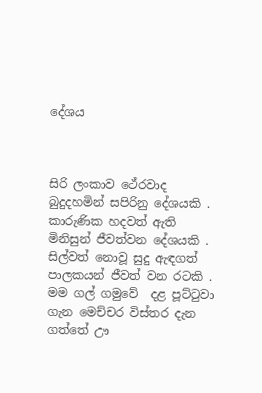දේශය



සිරි ලංකාව ථේරවාද බුදුදහමින් සපිරිනු දේශයකි .
කාරුණික හදවත් ඇති මිනිසුන් ජීවත්වන දේශයකි .
සිල්වත් නොවූ සුදු ඇඳගත් පාලකයන් ජීවත් වන රටකි .
මම ගල් ගමුවේ  දළ පූට්ටුවා ගැන මෙච්චර විස්තර දැන ගත්තේ ඌ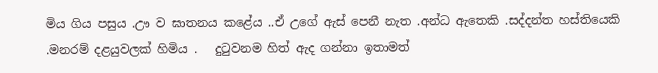මිය ගිය පසුය .ඌ ව ඝාතනය කළේය ..ඒ උගේ ඇස් පෙනී නැත .අන්ධ ඇතෙකි .සද්දන්ත හස්තියෙකි .මනරම් දළයුවලක් හිමිය .   දුටුවනම හිත් ඇද ගන්නා ඉතාමත්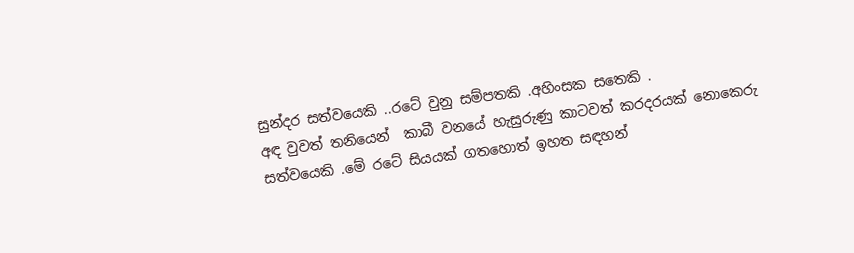සුන්දර සත්වයෙකි ..රටේ වුනු සම්පතකි .අහිංසක සතෙකි .
අඳ වුවත් තනියෙන්  කාබී වනයේ හැසුරුණු කාටවත් කරදරයක් නොකෙරු සත්වයෙකි .මේ රටේ සියයක් ගතහොත් ඉහත සඳහන්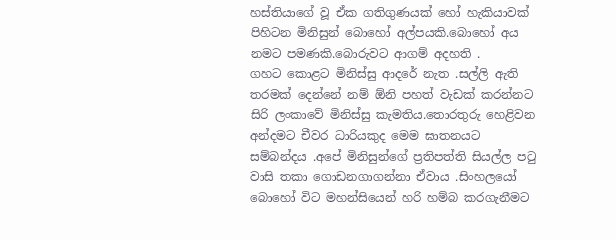හස්තියාගේ වූ ඒක ගතිගුණයක් හෝ හැකියාවක් පිහිටන මිනිසුන් බොහෝ අල්පයකි.බොහෝ අය  නමට පමණකි.බොරුවට ආගම් අදහති .
ගහට කොළට මිනිස්සු ආදරේ නැත .සල්ලි ඇති තරමක් දෙන්නේ නම් ඕනි පහත් වැඩක් කරන්නට සිරි ලංකාවේ මිනිස්සු කැමතිය.තොරතුරු හෙළිවන අන්දමට චීවර ධාරියකුද මෙම ඝාතනයට සම්බන්දය .අපේ මිනිසුන්ගේ ප්‍රතිපත්ති සියල්ල පටු වාසි තකා ගොඩනගාගන්නා ඒවාය .සිංහලයෝ බොහෝ විට මහන්සියෙන් හරි හම්බ කරගැනීමට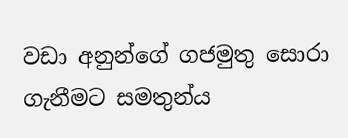වඩා අනුන්ගේ ගජමුතු සොරා ගැනීමට සමතුන්ය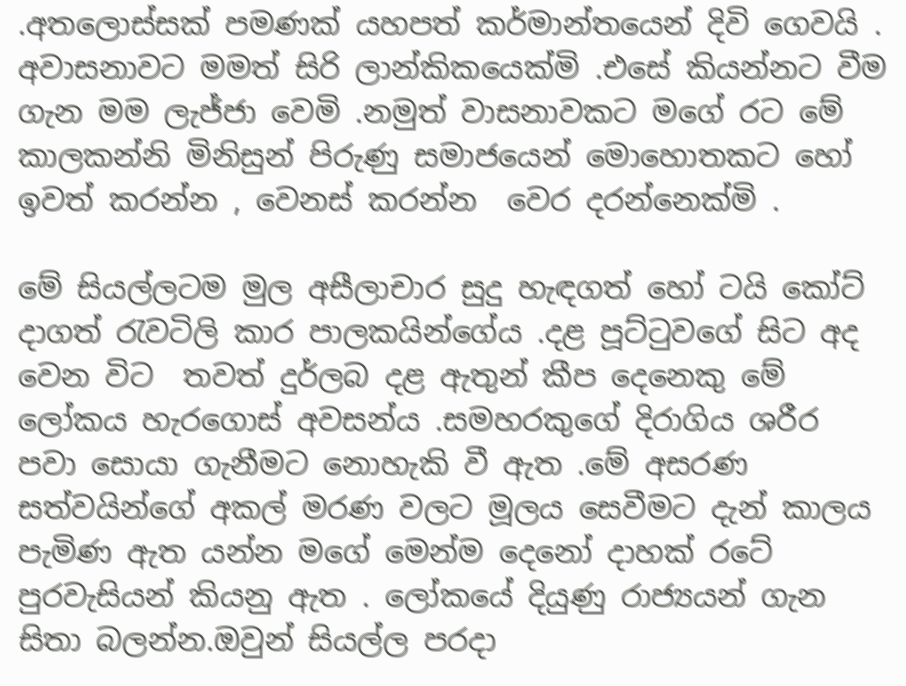.අතලොස්සක් පමණක් යහපත් කර්මාන්තයෙන් දිවි ගෙවයි .  අවාසනාවට මමත් සිරි ලාන්කිකයෙක්මි .එසේ කියන්නට වීම ගැන මම ලැජ්ජා වෙමි .නමුත් වාසනාවකට මගේ රට මේ කාලකන්නි මිනිසුන් පිරුණු සමාජයෙන් මොහොතකට හෝ ඉවත් කරන්න , වෙනස් කරන්න  වෙර දරන්නෙක්මි .

මේ සියල්ලටම මුල අසීලාචාර සුදු හැඳගත් හෝ ටයි කෝට් දාගත් රැවටිලි කාර පාලකයින්ගේය .දළ පූට්ටුවගේ සිට අද වෙන විට  තවත් දුර්ලබ දළ ඇතුන් කීප දෙනෙකු මේ ලෝකය හැරගොස් අවසන්ය .සමහරකුගේ දිරාගිය ශරීර පවා සොයා ගැනීමට නොහැකි වී ඇත .මේ අසරණ සත්වයින්ගේ අකල් මරණ වලට මූලය සෙවීමට දැන් කාලය පැමිණ ඇත යන්න මගේ මෙන්ම දෙනෝ දාහක් රටේ පුරවැසියන් කියනු ඇත . ලෝකයේ දියුණු රාජ්‍යයන් ගැන සිතා බලන්න.ඔවුන් සියල්ල පරදා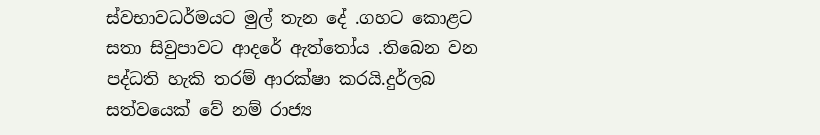ස්වභාවධර්මයට මුල් තැන දේ .ගහට කොළට සතා සිවුපාවට ආදරේ ඇත්තෝය .තිබෙන වන පද්ධති හැකි තරම් ආරක්ෂා කරයි.දුර්ලබ සත්වයෙක් වේ නම් රාජ්‍ය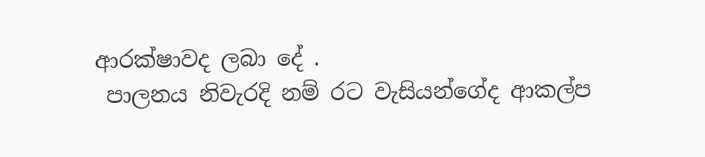ආරක්ෂාවද ලබා දේ .
 පාලනය නිවැරදි නම් රට වැසියන්ගේද ආකල්ප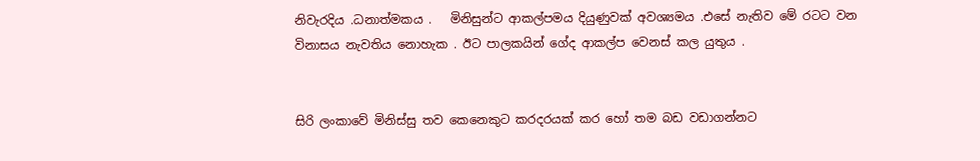නිවැරදිය .ධනාත්මකය .   මිනිසුන්ට ආකල්පමය දියුණුවක් අවශ්‍යමය .එසේ නැතිව මේ රටට වන විනාසය නැවතිය නොහැක . ඊට පාලකයින් ගේද ආකල්ප වෙනස් කල යුතුය .


සිරි ලංකාවේ මිනිස්සු තව කෙනෙකුට කරදරයක් කර හෝ තම බඩ වඩාගන්නට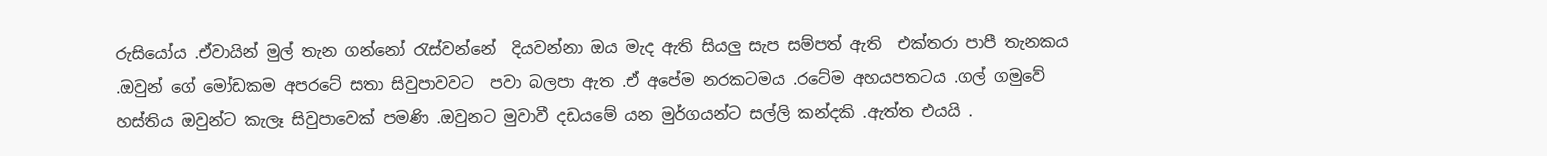රුසියෝය .ඒවායින් මුල් තැන ගන්නෝ රැස්වන්නේ  දියවන්නා ඔය මැද ඇති සියලු සැප සම්පත් ඇති  එක්තරා පාපී තැනකය .ඔවුන් ගේ මෝඩකම අපරටේ සතා සිවුපාවවට  පවා බලපා ඇත .ඒ අපේම නරකටමය .රටේම අහයපතටය .ගල් ගමුවේ හස්තිය ඔවුන්ට කැලෑ සිවුපාවෙක් පමණි .ඔවුනට මුවාවී දඩයමේ යන මුර්ගයන්ට සල්ලි කන්දකි .ඇත්ත එයයි .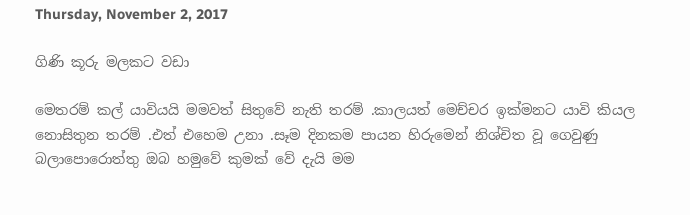Thursday, November 2, 2017

ගිණි කූරු මලකට වඩා

මෙතරම් කල් යාවියයි මමවත් සිතුවේ නැති තරම් .කාලයත් මෙච්චර ඉක්මනට යාවි කියල නොසිතුන තරම් .එත් එහෙම උනා .සෑම දිනකම පායන හිරුමෙන් නිශ්චිත වූ ගෙවුණු බලාපොරොත්තු ඔබ හමුවේ කුමක් වේ දැයි මම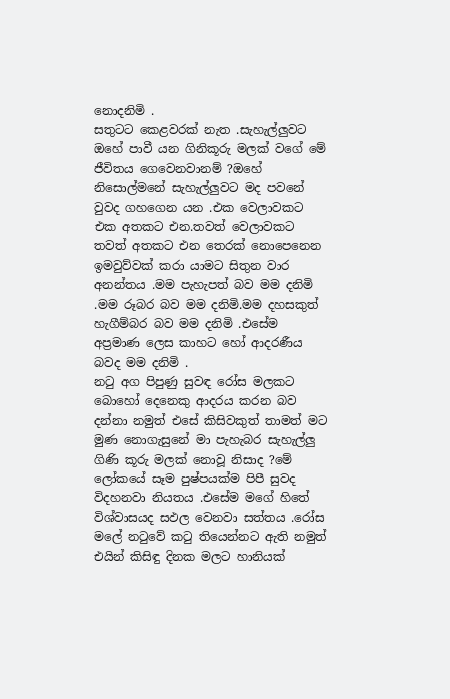නොදනිමි .
සතුටට කෙළවරක් නැත .සැහැල්ලුවට ඔහේ පාවී යන ගිනිකූරු මලක් වගේ මේ ජීවිතය ගෙවෙනවානම් ?ඔහේ නිසොල්මනේ සැහැල්ලුවට මද පවනේ වුවද ගහගෙන යන .එක වෙලාවකට එක අතකට එන.තවත් වෙලාවකට තවත් අතකට එන තෙරක් නොපෙනෙන ඉමවුව්වක් කරා යාමට සිතුන වාර අනන්තය .මම පැහැපත් බව මම දනිමි .මම රූබර බව මම දනිමි.මම දහසකුත් හැගීම්බර බව මම දනිමි .එසේම අප්‍රමාණ ලෙස කාහට හෝ ආදරණීය බවද මම දනිමි .
නටු අග පිපුණු සුවඳ රෝස මලකට බොහෝ දෙනෙකු ආදරය කරන බව දන්නා නමුත් එසේ කිසිවකුත් තාමත් මට මුණ නොගැසුනේ මා පැහැබර සැහැල්ලු ගිණි කූරු මලක් නොවූ නිසාද ?මේ ලෝකයේ සෑම පුෂ්පයක්ම පිපී සුවද විදහනවා නියතය .එසේම මගේ හිතේ  විශ්වාසයද සඵල වෙනවා සත්තය .රෝස මලේ නටුවේ කටු තියෙන්නට ඇති නමුත් එයින් කිසිඳු දිනක මලට හානියක්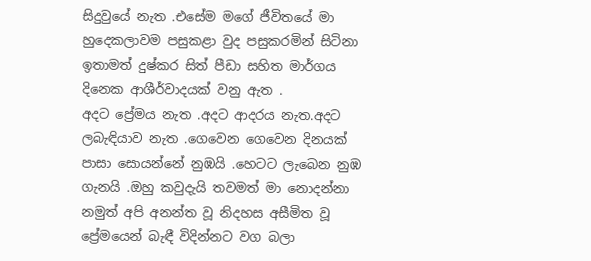සිදුවුයේ නැත .එසේම මගේ ජීවිතයේ මා හුදෙකලාවම පසුකළා වුද පසුකරමින් සිටිනා ඉතාමත් දුෂ්කර සිත් පීඩා සහිත මාර්ගය දිනෙක ආශීර්වාදයක් වනු ඇත .
අදට ප්‍රේමය නැත .අදට ආදරය නැත.අදට ලබැඳියාව නැත .ගෙවෙන ගෙවෙන දිනයක් පාසා සොයන්නේ නුඹයි .හෙටට ලැබෙන නුඹ ගැනයි .ඔහු කවුදැයි තවමත් මා නොදන්නා නමුත් අපි අනන්ත වූ නිදහස අසීමිත වූ ප්‍රේමයෙන් බැඳී විදින්නට වග බලා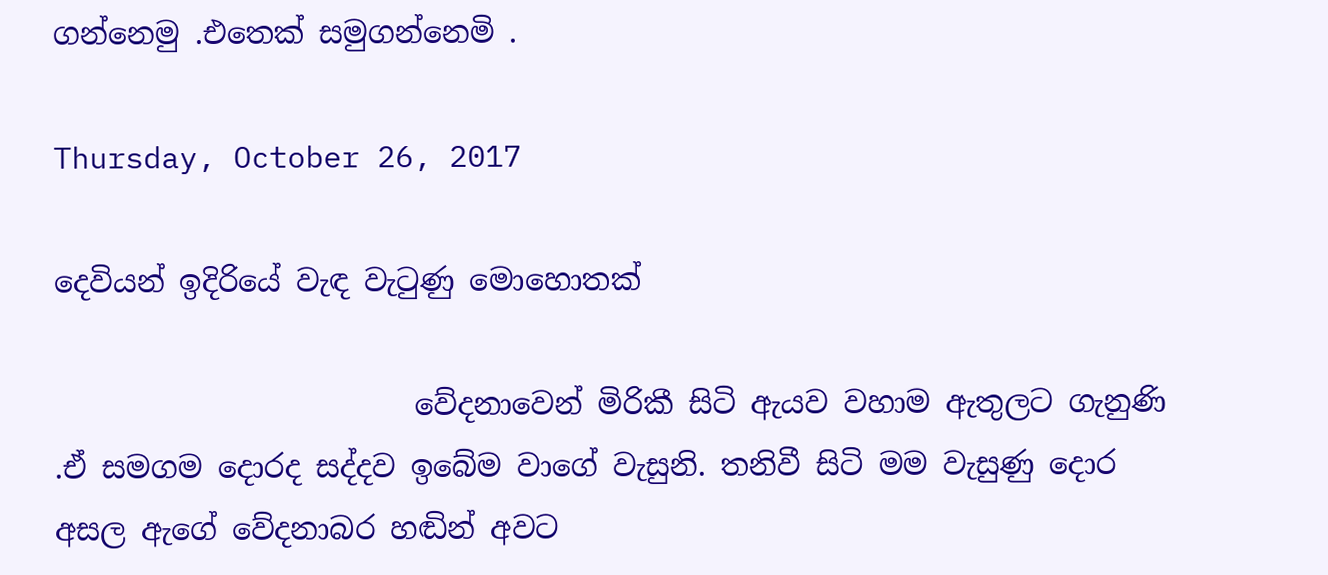ගන්නෙමු .එතෙක් සමුගන්නෙමි .

Thursday, October 26, 2017

දෙවියන් ඉදිරියේ වැඳ වැටුණු මොහොතක්

                        වේදනාවෙන් මිරිකී සිටි ඇයව වහාම ඇතුලට ගැනුණි .ඒ සමගම දොරද සද්දව ඉබේම වාගේ වැසුනි. තනිවී සිටි මම වැසුණු දොර අසල ඇගේ වේදනාබර හඬින් අවට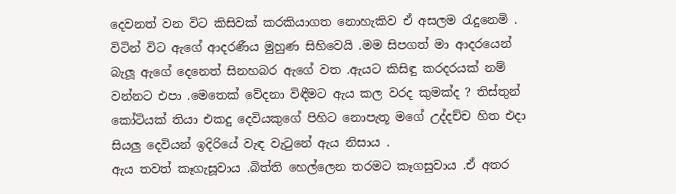දෙවනත් වන විට කිසිවක් කරකියාගත නොහැකිව ඒ අසලම රැදුනෙමි .
විටින් විට ඇගේ ආදරණීය මුහුණ සිහිවෙයි .මම සිපගත් මා ආදරයෙන් බැලූ ඇගේ දෙනෙත් සිනහබර ඇගේ වත .ඇයට කිසිඳු කරදරයක් නම් වන්නට එපා .මෙතෙක් වේදනා විඳීමට ඇය කල වරද කුමක්ද ? තිස්තුන් කෝටියක් තියා එකදු දෙවියකුගේ පිහිට නොපැතූ මගේ උද්දච්ච හිත එදා සියලු දෙවියන් ඉදිරියේ වැඳ වැටුනේ ඇය නිසාය .
ඇය තවත් කෑගැසූවාය .බිත්ති හෙල්ලෙන තරමට කෑගසුවාය .ඒ අතර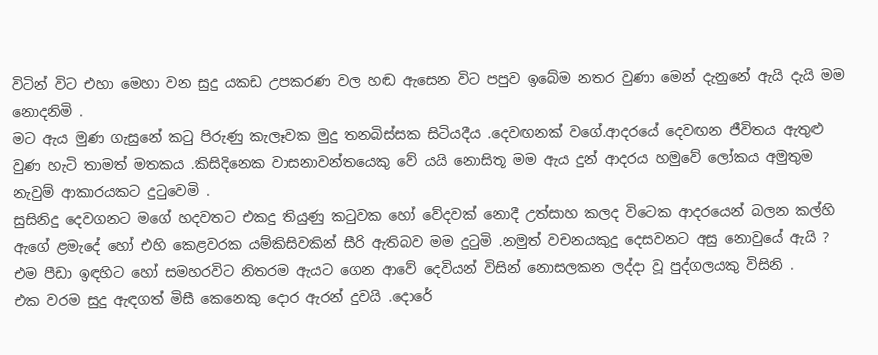විටින් විට එහා මෙහා වන සුදු යකඩ උපකරණ වල හඬ ඇසෙන විට පපුව ඉබේම නතර වුණා මෙන් දැනුනේ ඇයි දැයි මම නොදනිමි .
මට ඇය මුණ ගැසුනේ කටු පිරුණු කැලෑවක මුදු තනබිස්සක සිටියදීය .දෙවඟනක් වගේ.ආදරයේ දෙවඟන ජීවිතය ඇතුළු වුණ හැටි තාමත් මතකය .කිසිදිනෙක වාසනාවන්තයෙකු වේ යයි නොසිතූ මම ඇය දුන් ආදරය හමුවේ ලෝකය අමුතුම නැවුම් ආකාරයකට දුටුවෙමි .
සුසිනිදු දෙවගනට මගේ හදවතට එකදු තියුණු කටුවක හෝ වේදවක් නොදී උත්සාහ කලද විටෙක ආදරයෙන් බලන කල්හි ඇගේ ළමැදේ හෝ එහි කෙළවරක යම්කිසිවකින් සීරි ඇතිබව මම දුටුමි .නමුත් වචනයකුදු දෙසවනට අසු නොවුයේ ඇයි ? එම පීඩා ඉඳහිට හෝ සමහරවිට නිතරම ඇයට ගෙන ආවේ දෙවියන් විසින් නොසලකන ලද්දා වූ පුද්ගලයකු විසිනි .
එක වරම සුදු ඇඳගත් මිසී කෙනෙකු දොර ඇරන් දුවයි .දොරේ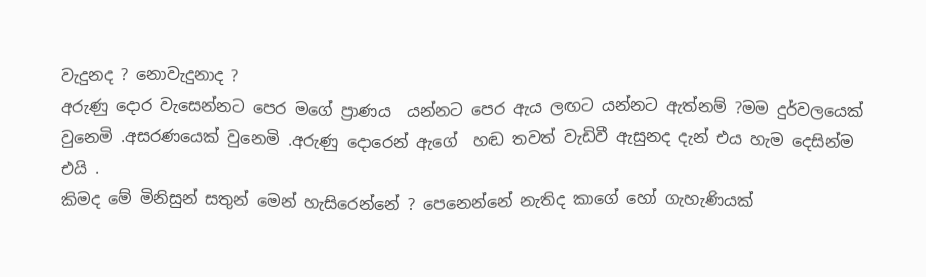වැදුනද ? නොවැදුනාද ?
අරුණු දොර වැසෙන්නට පෙර මගේ ප්‍රාණය  යන්නට පෙර ඇය ලඟට යන්නට ඇත්නම් ?මම දුර්වලයෙක් වුනෙමි .අසරණයෙක් වුනෙමි .අරුණු දොරෙන් ඇගේ  හඬ තවත් වැඩිවී ඇසුනද දැන් එය හැම දෙසින්ම එයි .
කිමද මේ මිනිසුන් සතුන් මෙන් හැසිරෙන්නේ ? පෙනෙන්නේ නැතිද කාගේ හෝ ගැහැණියක්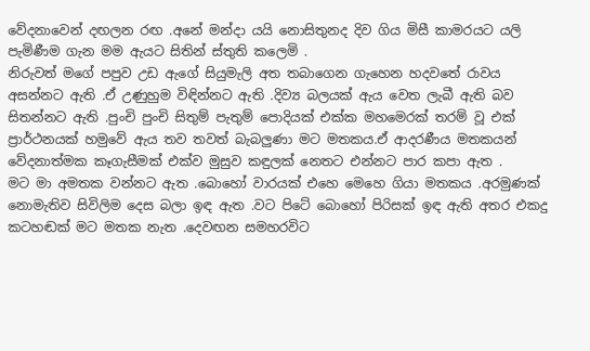වේදනාවෙන් දඟලන රඟ .අනේ මන්දා යයි නොසිතුනද දිව ගිය මිසී කාමරයට යලි පැමිණීම ගැන මම ඇයට සිතින් ස්තුති කලෙමි .
නිරුවත් මගේ පපුව උඩ ඇගේ සියුමැලි අත තබාගෙන ගැහෙන හදවතේ රාවය අසන්නට ඇති .ඒ උණුහුම විඳින්නට ඇති .දිව්‍ය බලයක් ඇය වෙත ලැබී ඇති බව සිතන්නට ඇති .පුංචි පුංචි සිතුම් පැතුම් පොදියක් එක්ක මහමෙරක් තරම් වූ එක් ප්‍රාර්ථනයක් හමුවේ ඇය තව තවත් බැබලුණා මට මතකය.ඒ ආදරණීය මතකයන් වේදනාත්මක කෑගැසීමක් එක්ව මුසුව කඳුලක් නෙතට එන්නට පාර කපා ඇත .
මට මා අමතක වන්නට ඇත .බොහෝ වාරයක් එහෙ මෙහෙ ගියා මතකය .අරමුණක් නොමැතිව සිවිලිම දෙස බලා ඉඳ ඇත .වට පිටේ බොහෝ පිරිසක් ඉඳ ඇති අතර එකදු කටහඬක් මට මතක නැත .දෙවඟන සමහරවිට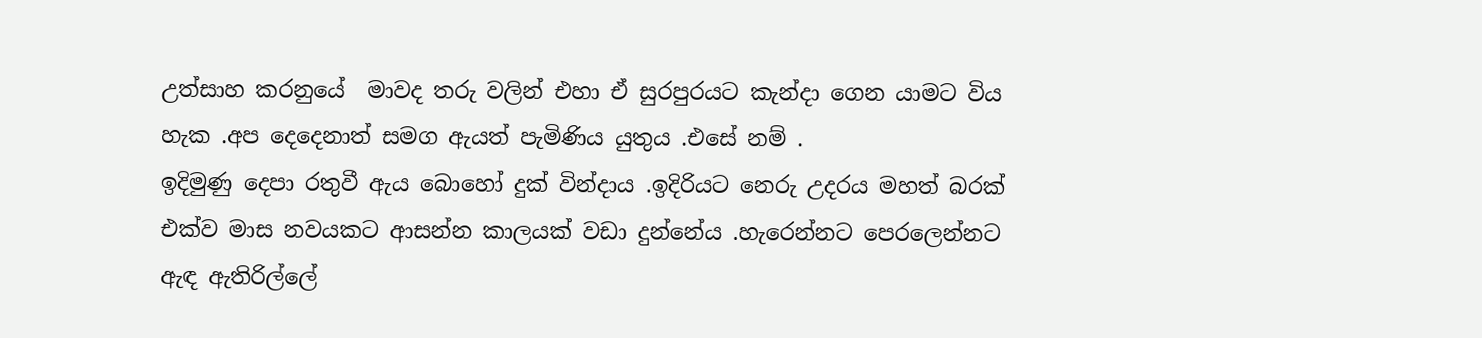උත්සාහ කරනුයේ  මාවද තරු වලින් එහා ඒ සුරපුරයට කැන්දා ගෙන යාමට විය හැක .අප දෙදෙනාත් සමග ඇයත් පැමිණිය යුතුය .එසේ නම් .
ඉදිමුණු දෙපා රතුවී ඇය බොහෝ දුක් වින්දාය .ඉදිරියට නෙරු උදරය මහත් බරක් එක්ව මාස නවයකට ආසන්න කාලයක් වඩා දුන්නේය .හැරෙන්නට පෙරලෙන්නට ඇඳ ඇතිරිල්ලේ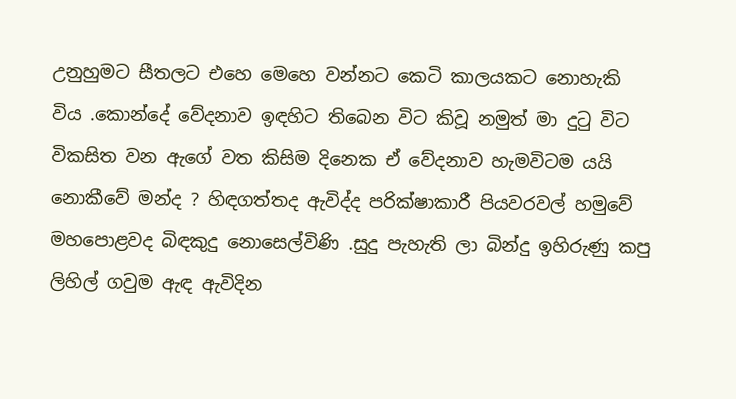උනුහුමට සීතලට එහෙ මෙහෙ වන්නට කෙටි කාලයකට නොහැකි විය .කොන්දේ වේදනාව ඉඳහිට තිබෙන විට කිවූ නමුත් මා දුටු විට විකසිත වන ඇගේ වත කිසිම දිනෙක ඒ වේදනාව හැමවිටම යයි නොකීවේ මන්ද ? හිඳගත්තද ඇවිද්ද පරික්ෂාකාරී පියවරවල් හමුවේ මහපොළවද බිඳකුදු නොසෙල්විණි .සුදු පැහැති ලා බින්දු ඉහිරුණු කපු ලිහිල් ගවුම ඇඳ ඇවිදින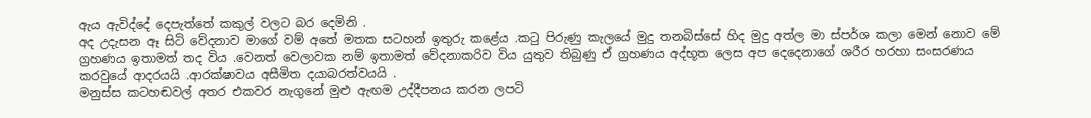ඇය ඇවිද්දේ දෙපැත්තේ කකුල් වලට බර දෙමිනි .
අද උදැසන ඈ සිටි වේදනාව මාගේ වම් අතේ මතක සටහන් ඉතුරු කළේය .කටු පිරුණු කැලයේ මුදු තනබිස්සේ හිද මුදු අත්ල මා ස්පර්ශ කලා මෙන් නොව මේ ග්‍රහණය ඉතාමත් තද විය .වෙනත් වෙලාවක නම් ඉතාමත් වේදනාකරිව විය යුතුව තිබුණු ඒ ග්‍රහණය අද්භූත ලෙස අප දෙදෙනාගේ ශරීර හරහා සංසරණය කරවුයේ ආදරයයි .ආරක්ෂාවය අසීමිත දයාබරත්වයයි .
මනුස්ස කටහඬවල් අතර එකවර නැගුනේ මුළු ඇඟම උද්දීපනය කරන ලපටි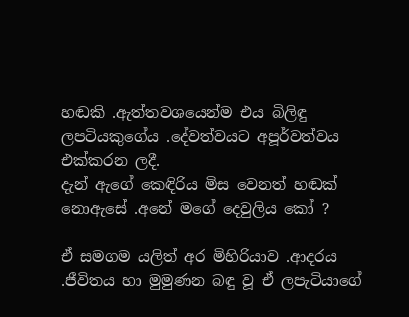හඬකි .ඇත්තවශයෙන්ම එය බිලිඳු ලපටියකුගේය .දේවත්වයට අපූර්වත්වය එක්කරන ලදී.
දැන් ඇගේ කෙඳිරිය මිස වෙනත් හඬක් නොඇසේ .අනේ මගේ දෙවුලිය කෝ ?

ඒ සමගම යලිත් අර මිහිරියාව .ආදරය .ජීවිතය හා මුමුණන බඳු වූ ඒ ලපැටියාගේ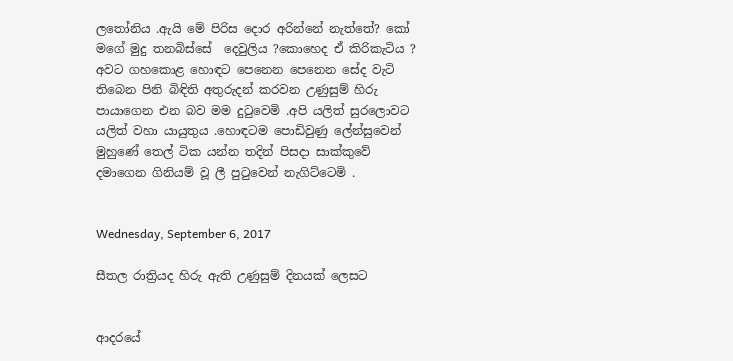ලතෝනිය .ඇයි මේ පිරිස දොර අරින්නේ නැත්තේ? කෝ මගේ මුදු තනබිස්සේ  දෙවුලිය ?කොහෙද ඒ කිරිකැටිය ?
අවට ගහකොළ හොඳට පෙනෙන පෙනෙන සේද වැටි තිබෙන පිනි බිඳිති අතුරුදන් කරවන උණුසුම් හිරු පායාගෙන එන බව මම දුටුවෙමි .අපි යලිත් සුරලොවට යලිත් වහා යායුතුය .හොඳටම පොඩිවුණු ලේන්සුවෙන් මුහුණේ තෙල් ටික යන්න තදින් පිසදා සාක්කුවේ දමාගෙන ගිනියම් වූ ලී පුටුවෙන් නැගිට්ටෙමි .


Wednesday, September 6, 2017

සීතල රාත්‍රියද හිරු ඇති උණුසුම් දිනයක් ලෙසට


ආදරයේ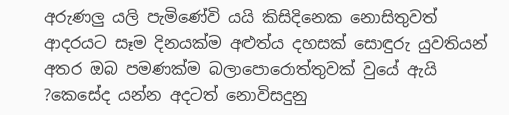අරුණලු යලි පැමිණේවි යයි කිසිදිනෙක නොසිතුවත් ආදරයට සෑම දිනයක්ම අළුත්ය දහසක් සොඳුරු යුවතියන් අතර ඔබ පමණක්ම බලාපොරොත්තුවක් වුයේ ඇයි ?කෙසේද යන්න අදටත් නොවිසදුනු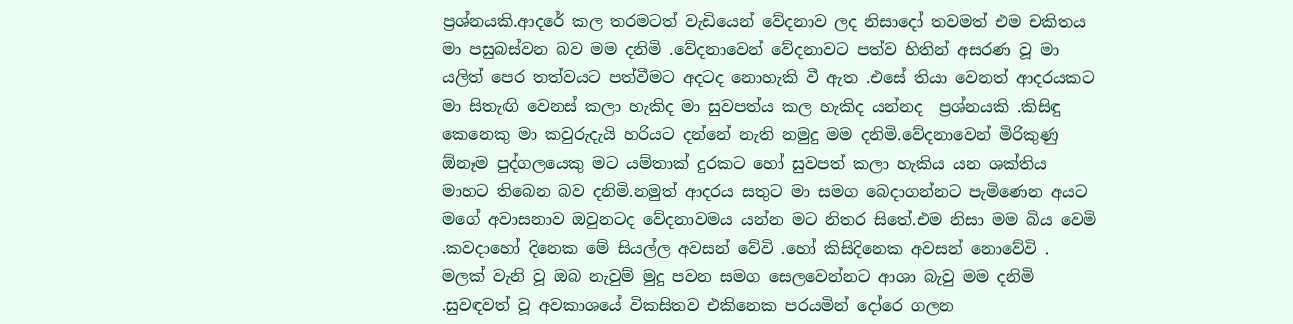ප්‍රශ්නයකි.ආදරේ කල තරමටත් වැඩියෙන් වේදනාව ලද නිසාදෝ තවමත් එම චකිතය මා පසුබස්වන බව මම දනිමි .වේදනාවෙන් වේදනාවට පත්ව හිතින් අසරණ වූ මා යලිත් පෙර තත්වයට පත්වීමට අදටද නොහැකි වී ඇත .එසේ තියා වෙනත් ආදරයකට මා සිතැඟි වෙනස් කලා හැකිද මා සුවපත්ය කල හැකිද යන්නද  ප්‍රශ්නයකි .කිසිඳු කෙනෙකු මා කවුරුදැයි හරියට දන්නේ නැති නමුදු මම දනිමි.වේදනාවෙන් මිරිකුණු ඕනෑම පුද්ගලයෙකු මට යම්තාක් දුරකට හෝ සුවපත් කලා හැකිය යන ශක්තිය මාහට තිබෙන බව දනිමි.නමුත් ආදරය සතුට මා සමග බෙදාගන්නට පැමිණෙන අයට මගේ අවාසනාව ඔවුනටද වේදනාවමය යන්න මට නිතර සිතේ.එම නිසා මම බිය වෙමි .කවදාහෝ දිනෙක මේ සියල්ල අවසන් වේවි .හෝ කිසිදිනෙක අවසන් නොවේවි .
මලක් වැනි වූ ඔබ නැවුම් මුදු පවන සමග සෙලවෙන්නට ආශා බැවු මම දනිමි .සුවඳවත් වූ අවකාශයේ විකසිතව එකිනෙක පරයමින් දෝරෙ ගලන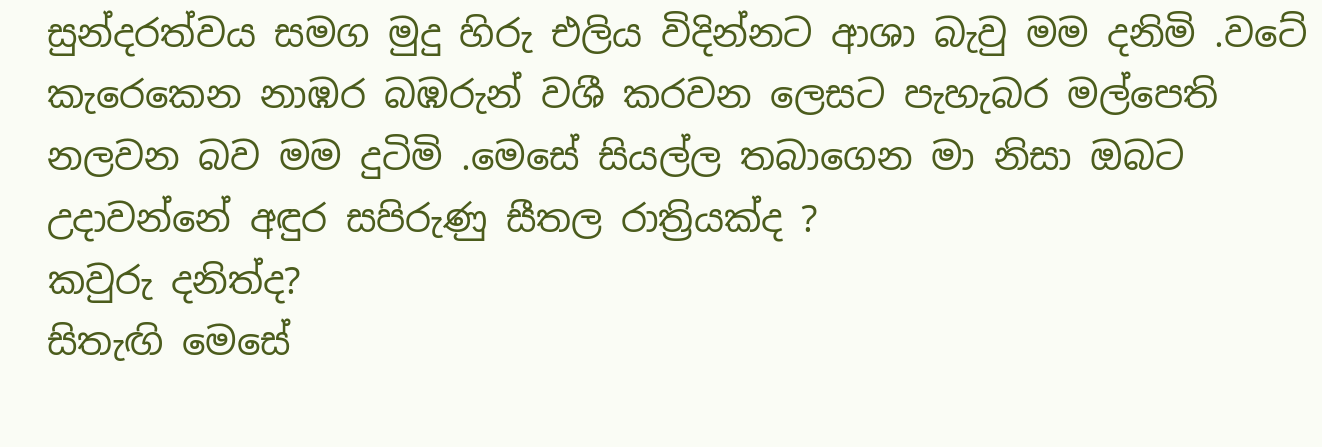සුන්දරත්වය සමග මුදු හිරු එලිය විදින්නට ආශා බැවු මම දනිමි .වටේ කැරෙකෙන නාඹර බඹරුන් වශී කරවන ලෙසට පැහැබර මල්පෙති නලවන බව මම දුටිමි .මෙසේ සියල්ල තබාගෙන මා නිසා ඔබට උදාවන්නේ අඳුර සපිරුණු සීතල රාත්‍රියක්ද ?
කවුරු දනිත්ද?
සිතැඟි මෙසේ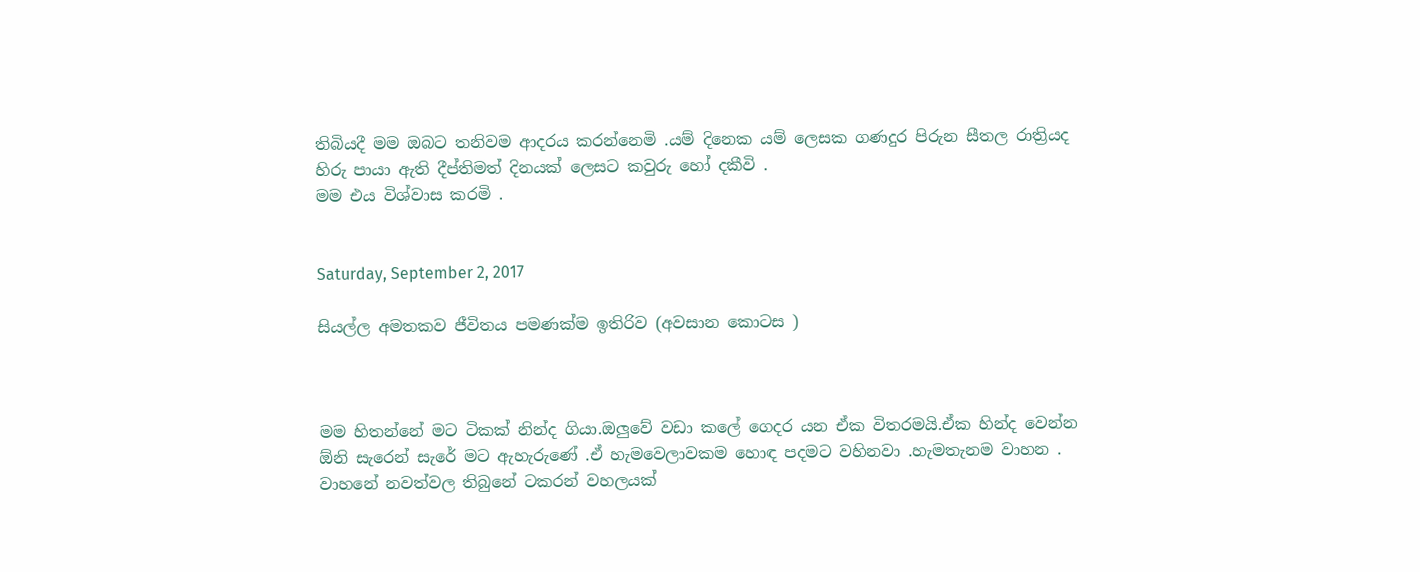තිබියදී මම ඔබට තනිවම ආදරය කරන්නෙමි .යම් දිනෙක යම් ලෙසක ගණදුර පිරුන සීතල රාත්‍රියද හිරු පායා ඇති දීප්තිමත් දිනයක් ලෙසට කවුරු හෝ දකීවි .
මම එය විශ්වාස කරමි .


Saturday, September 2, 2017

සියල්ල අමතකව ජීවිතය පමණක්ම ඉතිරිව (අවසාන කොටස )



මම හිතන්නේ මට ටිකක් නින්ද ගියා.ඔලුවේ වඩා කලේ ගෙදර යන ඒක විතරමයි.ඒක හින්ද වෙන්න ඕනි සැරෙන් සැරේ මට ඇහැරුණේ .ඒ හැමවෙලාවකම හොඳ පදමට වහිනවා .හැමතැනම වාහන .
වාහනේ නවත්වල තිබුනේ ටකරන් වහලයක්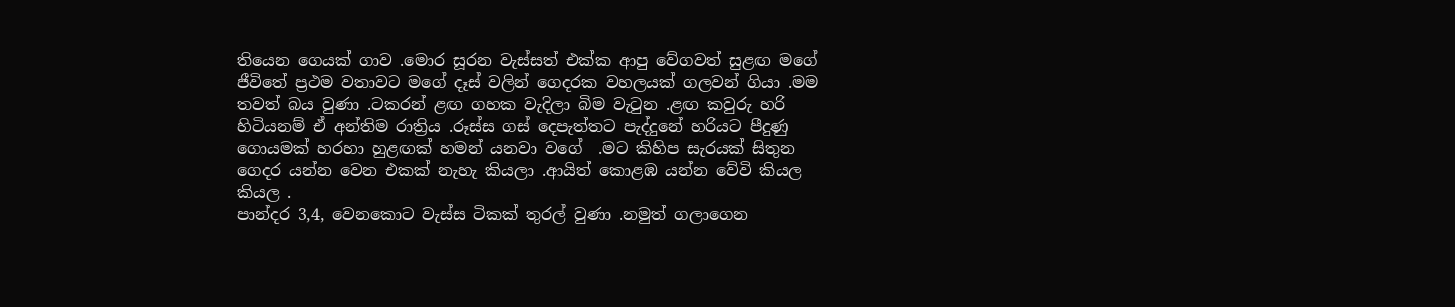තියෙන ගෙයක් ගාව .මොර සූරන වැස්සත් එක්ක ආපු වේගවත් සුළඟ මගේ ජීවිතේ ප්‍රථම වතාවට මගේ දෑස් වලින් ගෙදරක වහලයක් ගලවන් ගියා .මම තවත් බය වුණා .ටකරන් ළඟ ගහක වැදිලා බිම වැටුන .ළඟ කවුරු හරි හිටියනම් ඒ අන්තිම රාත්‍රිය .රූස්ස ගස් දෙපැත්තට පැද්දුනේ හරියට පීදුණු ගොයමක් හරහා හුළඟක් හමන් යනවා වගේ  .මට කිහිප සැරයක් සිතුන ගෙදර යන්න වෙන එකක් නැහැ කියලා .ආයිත් කොළඹ යන්න වේවි කියල කියල .
පාන්දර 3,4, වෙනකොට වැස්ස ටිකක් තුරල් වුණා .නමුත් ගලාගෙන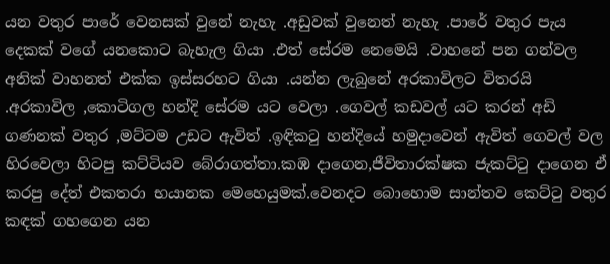යන වතුර පාරේ වෙනසක් වුනේ නැහැ .අඩුවක් වුනෙත් නැහැ .පාරේ වතුර පැය දෙකක් වගේ යනකොට බැහැල ගියා .එත් සේරම නෙමෙයි .වාහනේ පන ගන්වල අනික් වාහනත් එක්ක ඉස්සරහට ගියා .යන්න ලැබුනේ අරකාවිලට විතරයි .අරකාවිල ,කොටිගල හන්දි සේරම යට වෙලා .ගෙවල් කඩවල් යට කරන් අඩි ගණනක් වතුර ,මට්ටම උඩට ඇවිත් .ඉඳිකටු හන්දියේ හමුදාවෙන් ඇවිත් ගෙවල් වල හිරවෙලා හිටපු කට්ටියව බේරාගත්තා.කඹ දාගෙන,ජීවිතාරක්ෂක ජැකට්ටු දාගෙන ඒ කරපු දේත් එකතරා භයානක මෙහෙයුමක්.වෙනදට බොහොම සාන්තව කෙට්ටු වතුර කඳක් ගහගෙන යන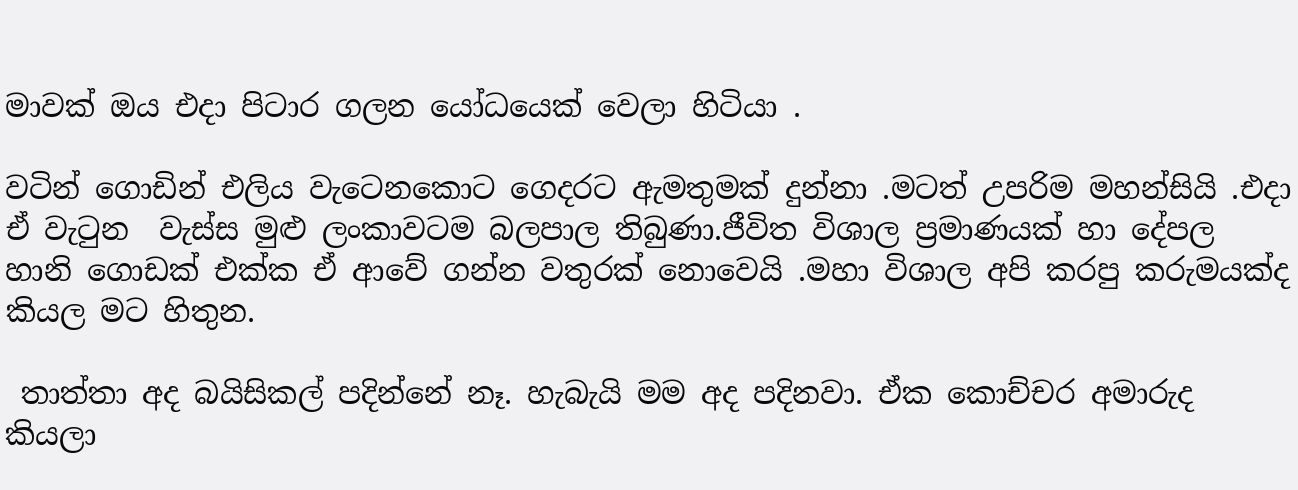මාවක් ඔය එදා පිටාර ගලන යෝධයෙක් වෙලා හිටියා .

වටින් ගොඩින් එලිය වැටෙනකොට ගෙදරට ඇමතුමක් දුන්නා .මටත් උපරිම මහන්සියි .එදා ඒ වැටුන  වැස්ස මුළු ලංකාවටම බලපාල තිබුණා.ජීවිත විශාල ප්‍රමාණයක් හා දේපල හානි ගොඩක් එක්ක ඒ ආවේ ගන්න වතුරක් නොවෙයි .මහා විශාල අපි කරපු කරුමයක්ද කියල මට හිතුන.

 තාත්තා අද බයිසිකල් පදින්නේ නෑ. හැබැයි මම අද පදිනවා. ඒක කොච්චර අමාරුද කියලා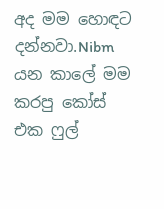අද මම හොඳට දන්නවා.Nibm  යන කාලේ මම කරපු කෝස් එක ෆුල්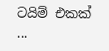ටයිම් එකක් ...